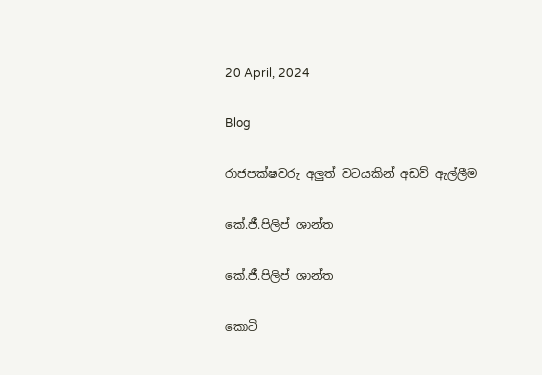20 April, 2024

Blog

රාජපක්ෂවරු අලුත් වටයකින් අඩව් ඇල්ලීම

කේ.ජී.පිලිප් ශාන්ත

කේ.ජී.පිලිප් ශාන්ත

කොටි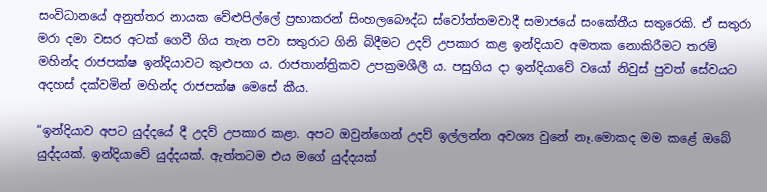සංවිධානයේ අනුත්තර නායක වේළුපිල්ලේ ප්‍රභාකරන් සිංහලබෞද්ධ ස්වෝත්තමවාදී සමාජයේ සංකේතීය සතුරෙකි. ඒ සතුරා මරා දමා වසර අටක් ගෙවී ගිය තැන පවා සතුරාට ගිනි බිදීමට උදව් උපකාර කළ ඉන්දියාව අමතක නොකිරීමට තරම් මහින්ද රාජපක්ෂ ඉන්දියාවට කුළුපග ය. රාජතාන්ත්‍රිකව උපක්‍රමශීලී ය. පසුගිය දා ඉන්දියාවේ වයෝ නිවුස් පුවත් සේවයට අදහස් දක්වමින් මහින්ද රාජපක්ෂ මෙසේ කීය.

“ඉන්දියාව අපට යුද්දයේ දී උදව් උපකාර කළා. අපට ඔවුන්ගෙන් උදව් ඉල්ලන්න අවශ්‍ය වුනේ නෑ.මොකද මම කළේ ඔබේ යුද්දයක්. ඉන්දියාවේ යුද්දයක්. ඇත්තටම එය මගේ යුද්දයක්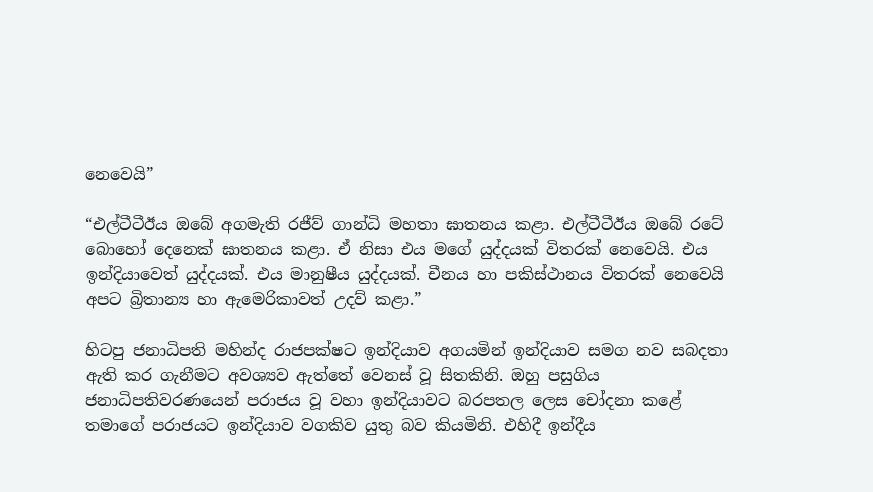නෙවෙයි”

“එල්ටීටීඊය ඔබේ අගමැති රජීව් ගාන්ධි මහතා ඝාතනය කළා. එල්ටීටීඊය ඔබේ රටේ බොහෝ දෙනෙක් ඝාතනය කළා. ඒ නිසා එය මගේ යුද්දයක් විතරක් නෙවෙයි. එය ඉන්දියාවෙත් යුද්දයක්. එය මානුෂීය යුද්දයක්. චීනය හා පකිස්ථානය විතරක් නෙවෙයි අපට බ්‍රිතාන්‍ය හා ඇමෙරිකාවත් උදව් කළා.”

හිටපු ජනාධිපති මහින්ද රාජපක්ෂට ඉන්දියාව අගයමින් ඉන්දියාව සමග නව සබදතා ඇති කර ගැනීමට අවශ්‍යව ඇත්තේ වෙනස් වූ සිතකිනි. ඔහු පසුගිය ජනාධිපතිවරණයෙන් පරාජය වූ වහා ඉන්දියාවට බරපතල ලෙස චෝදනා කළේ තමාගේ පරාජයට ඉන්දියාව වගකිව යුතු බව කියමිනි. එහිදී ඉන්දීය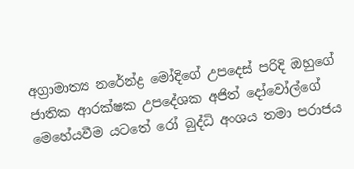අග්‍රාමාත්‍ය නරේන්ද්‍ර මෝදිගේ උපදෙස් පරිදි ඔහුගේ ජාතික ආරක්ෂක උපදේශක අජිත් දෝවෝල්ගේ මෙහේයවීම යටතේ රෝ බුද්ධි අංශය තමා පරාජය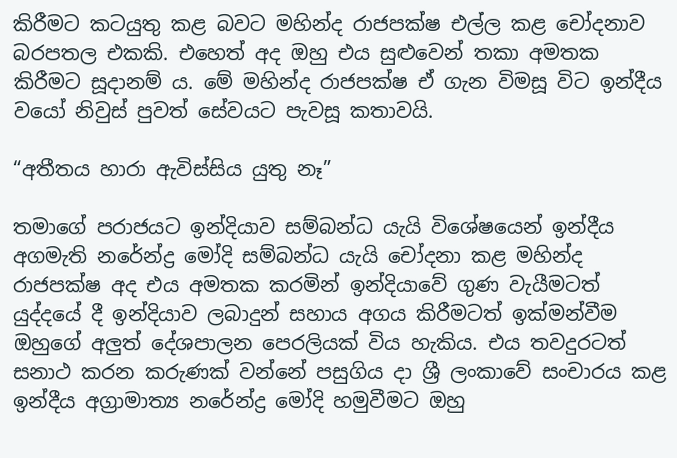කිරීමට කටයුතු කළ බවට මහින්ද රාජපක්ෂ එල්ල කළ චෝදනාව බරපතල එකකි. එහෙත් අද ඔහු එය සුළුවෙන් තකා අමතක කිරීමට සූදානම් ය. මේ මහින්ද රාජපක්ෂ ඒ ගැන විමසූ විට ඉන්දීය වයෝ නිවුස් පුවත් සේවයට පැවසූ කතාවයි.

“අතීතය හාරා ඇවිස්සිය යුතු නෑ”

තමාගේ පරාජයට ඉන්දියාව සම්බන්ධ යැයි විශේෂයෙන් ඉන්දීය අගමැති නරේන්ද්‍ර මෝදි සම්බන්ධ යැයි චෝදනා කළ මහින්ද රාජපක්ෂ අද එය අමතක කරමින් ඉන්දියාවේ ගුණ වැයීමටත් යුද්දයේ දී ඉන්දියාව ලබාදුන් සහාය අගය කිරීමටත් ඉක්මන්වීම ඔහුගේ අලුත් දේශපාලන පෙරලියක් විය හැකිය. එය තවදුරටත් සනාථ කරන කරුණක් වන්නේ පසුගිය දා ශ්‍රී ලංකාවේ සංචාරය කළ ඉන්දීය අග්‍රාමාත්‍ය නරේන්ද්‍ර මෝදි හමුවීමට ඔහු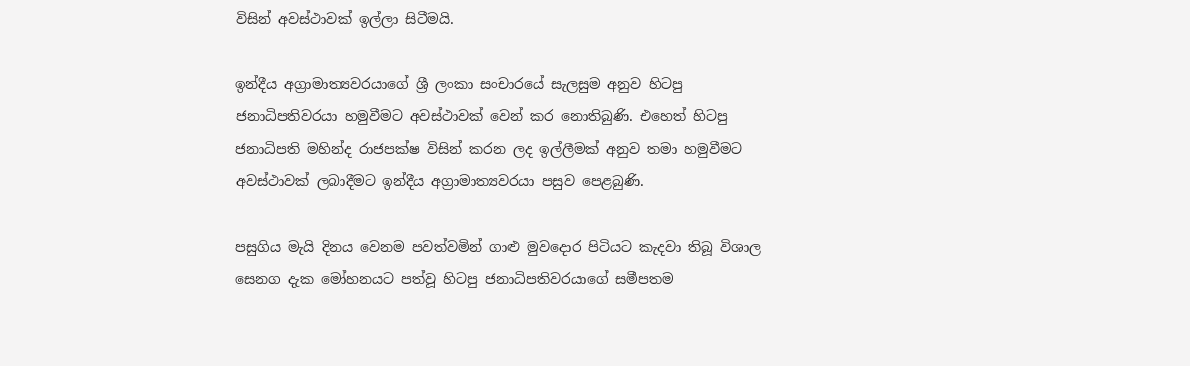විසින් අවස්ථාවක් ඉල්ලා සිටීමයි.

ඉන්දීය අග්‍රාමාත්‍යවරයාගේ ශ්‍රී ලංකා සංචාරයේ සැලසුම අනුව හිටපු ජනාධිපතිවරයා හමුවීමට අවස්ථාවක් වෙන් කර නොතිබුණි. එහෙත් හිටපු ජනාධිපති මහින්ද රාජපක්ෂ විසින් කරන ලද ඉල්ලීමක් අනුව තමා හමුවීමට අවස්ථාවක් ලබාදීමට ඉන්දීය අග්‍රාමාත්‍යවරයා පසුව පෙළබුණි.

පසුගිය මැයි දිනය වෙනම පවත්වමින් ගාළු මුවදොර පිටියට කැදවා තිබූ විශාල සෙනග දැක මෝහනයට පත්වූ හිටපු ජනාධිපතිවරයාගේ සමීපතම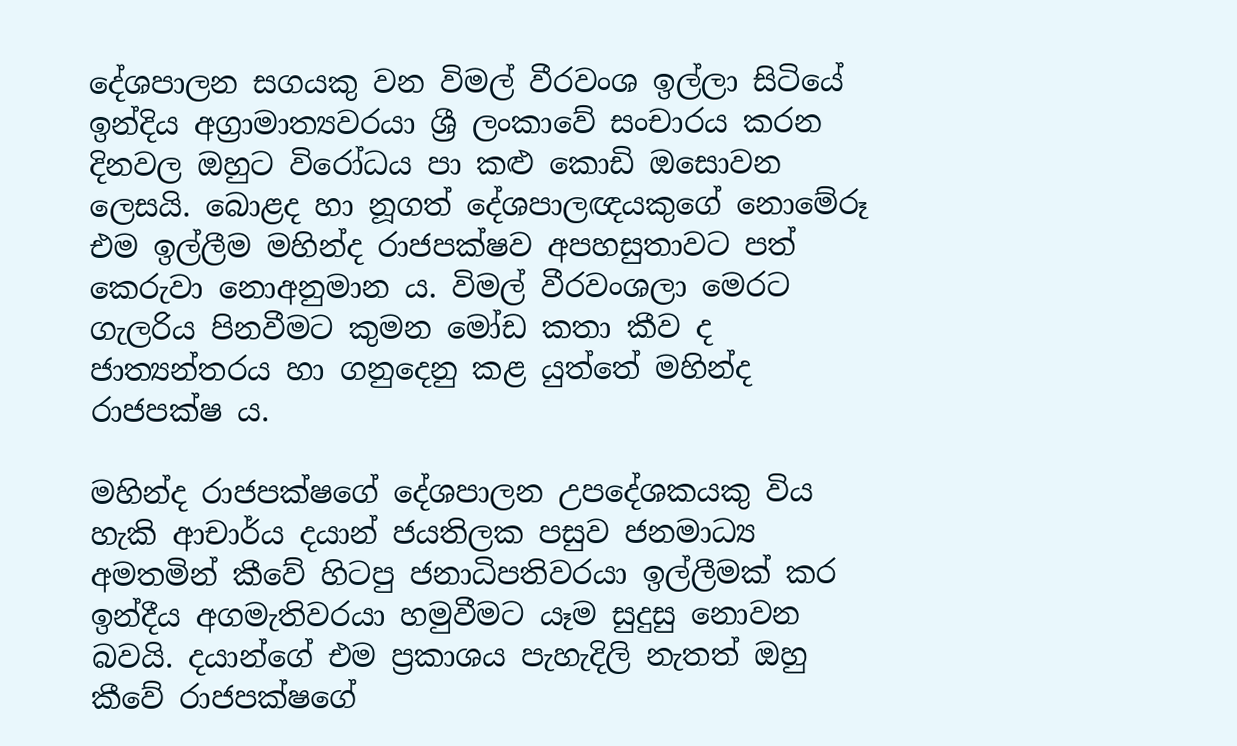දේශපාලන සගයකු වන විමල් වීරවංශ ඉල්ලා සිටියේ ඉන්දිය අග්‍රාමාත්‍යවරයා ශ්‍රී ලංකාවේ සංචාරය කරන දිනවල ඔහුට විරෝධය පා කළු කොඩි ඔසොවන ලෙසයි. බොළද හා නූගත් දේශපාලඥයකුගේ නොමේරූ එම ඉල්ලීම මහින්ද රාජපක්ෂව අපහසුතාවට පත් කෙරුවා නොඅනුමාන ය. විමල් වීරවංශලා මෙරට ගැලරිය පිනවීමට කුමන මෝඩ කතා කීව ද ජාත්‍යන්තරය හා ගනුදෙනු කළ යුත්තේ මහින්ද රාජපක්ෂ ය.

මහින්ද රාජපක්ෂගේ දේශපාලන උපදේශකයකු විය හැකි ආචාර්ය දයාන් ජයතිලක පසුව ජනමාධ්‍ය අමතමින් කීවේ හිටපු ජනාධිපතිවරයා ඉල්ලීමක් කර ඉන්දීය අගමැතිවරයා හමුවීමට යෑම සුදුසු නොවන බවයි. දයාන්ගේ එම ප්‍රකාශය පැහැදිලි නැතත් ඔහු කීවේ රාජපක්ෂගේ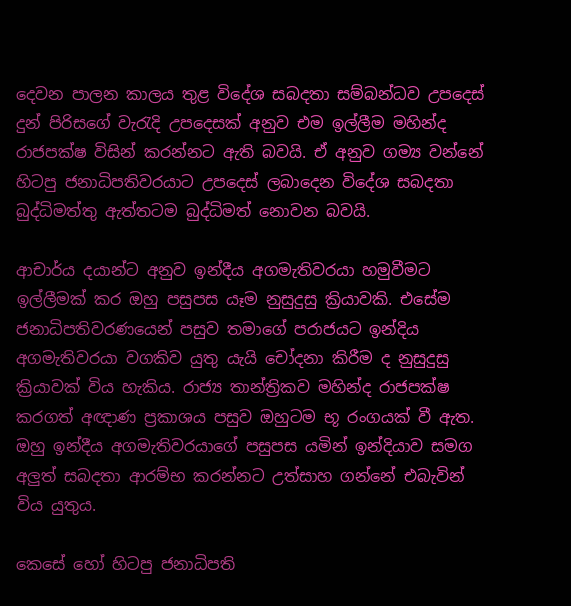දෙවන පාලන කාලය තුළ විදේශ සබදතා සම්බන්ධව උපදෙස් දුන් පිරිසගේ වැරැදි උපදෙසක් අනුව එම ඉල්ලීම මහින්ද රාජපක්ෂ විසින් කරන්නට ඇති බවයි. ඒ අනුව ගම්‍ය වන්නේ හිටපු ජනාධිපතිවරයාට උපදෙස් ලබාදෙන විදේශ සබදතා බුද්ධිමත්තු ඇත්තටම බුද්ධිමත් නොවන බවයි.

ආචාර්ය දයාන්ට අනුව ඉන්දීය අගමැතිවරයා හමුවීමට ඉල්ලීමක් කර ඔහු පසුපස යෑම නුසුදුසු ක්‍රියාවකි. එසේම ජනාධිපතිවරණයෙන් පසුව තමාගේ පරාජයට ඉන්දිය අගමැතිවරයා වගකිව යුතු යැයි චෝදනා කිරීම ද නුසුදුසු ක්‍රියාවක් විය හැකිය. රාජ්‍ය තාන්ත්‍රිකව මහින්ද රාජපක්ෂ කරගත් අඥාණ ප්‍රකාශය පසුව ඔහුටම භූ රංගයක් වී ඇත. ඔහු ඉන්දීය අගමැතිවරයාගේ පසුපස යමින් ඉන්දියාව සමග අලුත් සබදතා ආරම්භ කරන්නට උත්සාහ ගන්නේ එබැවින් විය යුතුය.

කෙසේ හෝ හිටපු ජනාධිපති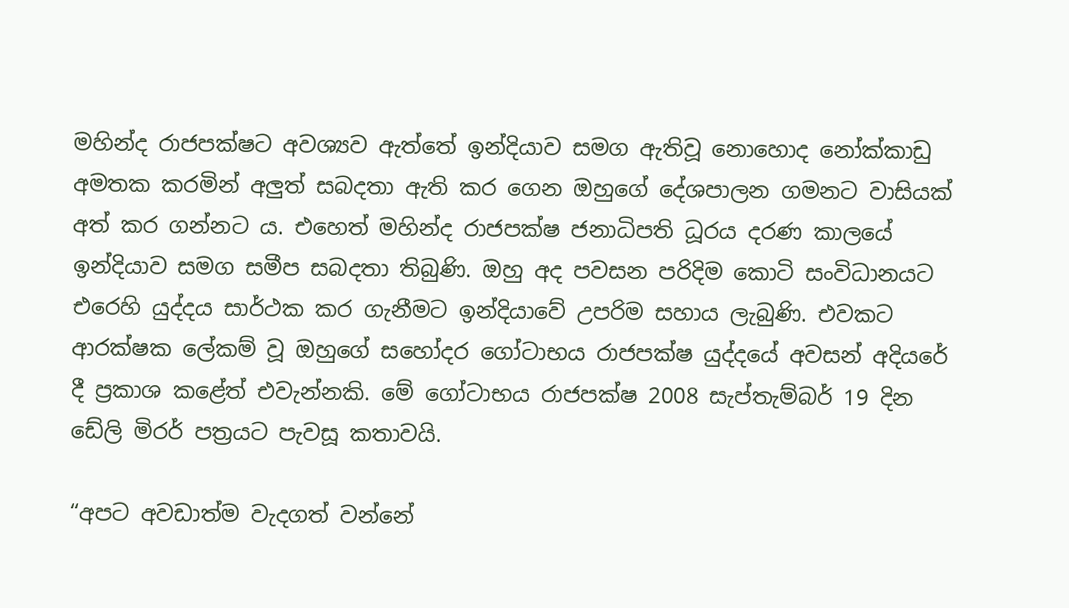මහින්ද රාජපක්ෂට අවශ්‍යව ඇත්තේ ඉන්දියාව සමග ඇතිවූ නොහොද නෝක්කාඩු අමතක කරමින් අලුත් සබදතා ඇති කර ගෙන ඔහුගේ දේශපාලන ගමනට වාසියක් අත් කර ගන්නට ය. එහෙත් මහින්ද රාජපක්ෂ ජනාධිපති ධූරය දරණ කාලයේ ඉන්දියාව සමග සමීප සබදතා තිබුණි. ඔහු අද පවසන පරිදිම කොටි සංවිධානයට එරෙහි යුද්දය සාර්ථක කර ගැනීමට ඉන්දියාවේ උපරිම සහාය ලැබුණි. එවකට ආරක්ෂක ලේකම් වූ ඔහුගේ සහෝදර ගෝටාභය රාජපක්ෂ යුද්දයේ අවසන් අදියරේ දී ප්‍රකාශ කළේත් එවැන්නකි. මේ ගෝටාභය රාජපක්ෂ 2008 සැප්තැම්බර් 19 දින ඩේලි මිරර් පත්‍රයට පැවසූ කතාවයි.

“අපට අවඩාත්ම වැදගත් වන්නේ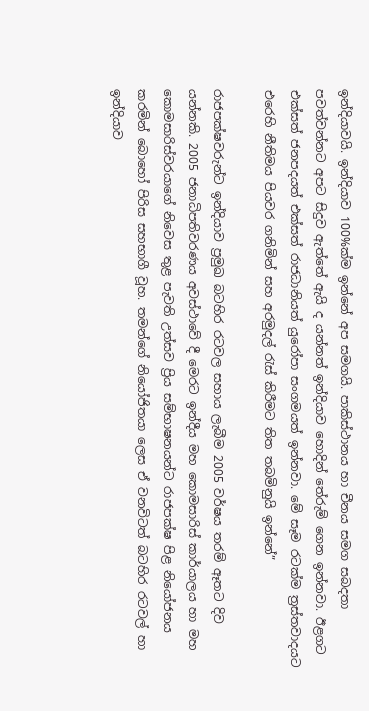ඉන්දියාවයි. ඉන්දියාව 100%ක්ම ඉන්නේ අප සමගයි. පාකිස්ථානය හා චීනය සමග සබදතා පවත්වන්නට අපට සිදුව ඇත්තේ ඇයි ද යන්නත් ඉන්දියාව හොදින් තේරුම් ගෙන ඉන්නවා. ඊළගට එක්සත් ජනපදයත් එක්සත් රාජධානියත් යුරෝපා සංගමයත් ඉන්නවා. මේ සෑම රටක්ම ත්‍රස්තවාදයට එරෙහි නීතිමය පියවර ගනිමින් සහ අරමුදල් රැස් කිරීමට තිත තබමිනුයි ඉන්නේ”

රාජපක්ෂවරුන්ට ඉන්දියාව ප්‍රමුඛ බටහිර රටවල සහාය ලැබීම 2005 වර්ෂය තරම් ඈතට දිව යන්නකි. 2005 ජනාධිපතිවරණය අවස්ථාවේ දී මෙරට ඉන්දීය මහ කොමසාරිස් කාර්යාලය හා මහ කොමසාරිස්වරයාගේ නිවෙස තුළ පැවති උත්සව ප්‍රිය සම්භාෂනයන්ට රාජපක්ෂ පිළ නියෝජනය කරමින් බොහෝ පිරිස සහභාගී වූහ. තමන්ගේ නියෝජිතයා ලෙස ඒ වනවිටත් බටහිර රටවල් හා ඉන්දියාව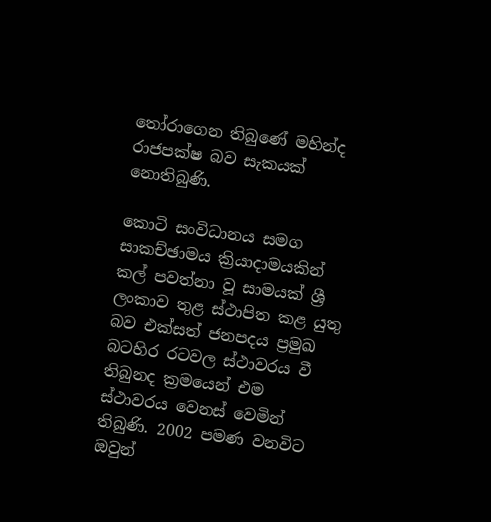තෝරාගෙන තිබුණේ මහින්ද රාජපක්ෂ බව සැකයක් නොතිබුණි.

කොටි සංවිධානය සමග සාකච්ඡාමය ක්‍රියාදාමයකින් කල් පවත්නා වූ සාමයක් ශ්‍රී ලංකාව තුළ ස්ථාපිත කළ යුතු බව එක්සත් ජනපදය ප්‍රමුඛ බටහිර රටවල ස්ථාවරය වී තිබුනද ක්‍රමයෙන් එම ස්ථාවරය වෙනස් වෙමින් තිබුණි. 2002 පමණ වනවිට ඔවුන්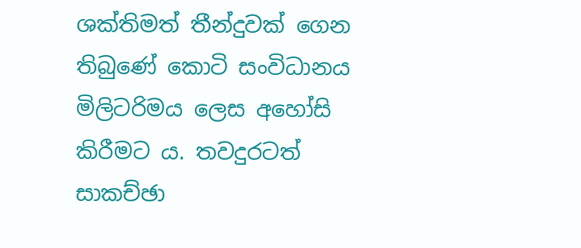ශක්තිමත් තීන්දුවක් ගෙන තිබුණේ කොටි සංවිධානය මිලිටරිමය ලෙස අහෝසි කිරීමට ය. තවදුරටත් සාකච්ඡා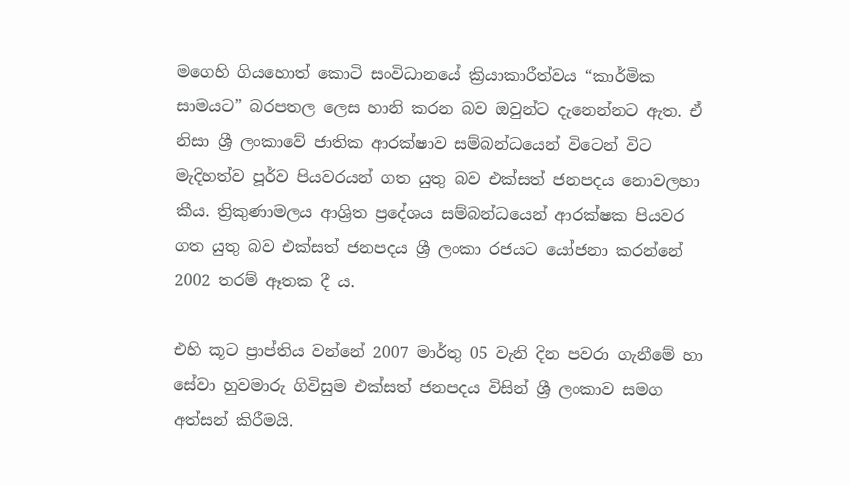මගෙහි ගියහොත් කොටි සංවිධානයේ ක්‍රියාකාරීත්වය “කාර්මික සාමයට” බරපතල ලෙස හානි කරන බව ඔවුන්ට දැනෙන්නට ඇත. ඒ නිසා ශ්‍රී ලංකාවේ ජාතික ආරක්ෂාව සම්බන්ධයෙන් විටෙන් විට මැදිහත්ව පූර්ව පියවරයන් ගත යුතු බව එක්සත් ජනපදය නොවලහා කීය. ත්‍රිකුණාමලය ආශ්‍රිත ප්‍රදේශය සම්බන්ධයෙන් ආරක්ෂක පියවර ගත යුතු බව එක්සත් ජනපදය ශ්‍රී ලංකා රජයට යෝජනා කරන්නේ 2002 තරම් ඈතක දී ය.

එහි කූට ප්‍රාප්තිය වන්නේ 2007 මාර්තු 05 වැනි දින පවරා ගැනීමේ හා සේවා හුවමාරු ගිවිසුම එක්සත් ජනපදය විසින් ශ්‍රී ලංකාව සමග අත්සන් කිරීමයි.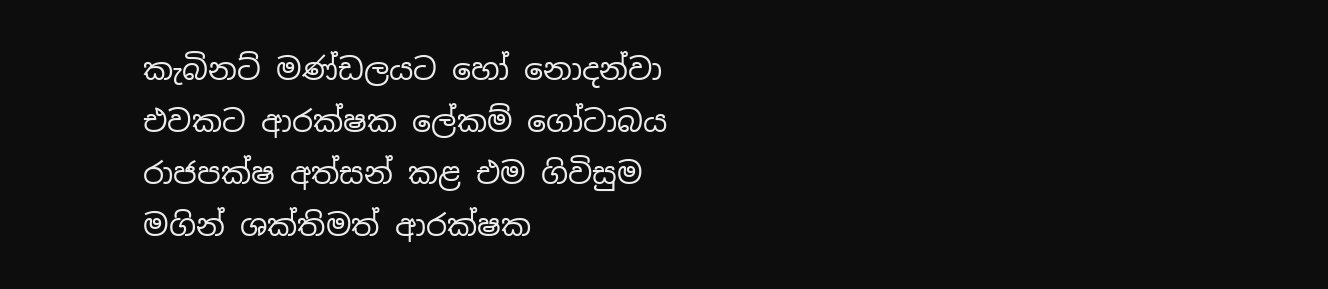කැබිනට් මණ්ඩලයට හෝ නොදන්වා එවකට ආරක්ෂක ලේකම් ගෝටාබය රාජපක්ෂ අත්සන් කළ එම ගිවිසුම මගින් ශක්තිමත් ආරක්ෂක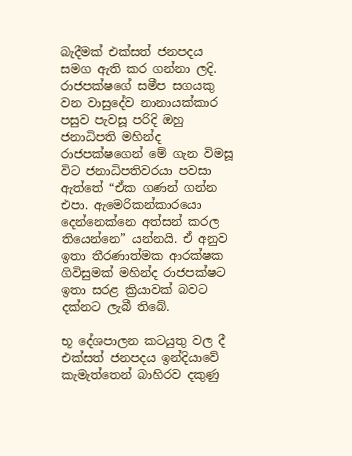බැදීමක් එක්සත් ජනපදය සමග ඇති කර ගන්නා ලදි. රාජපක්ෂගේ සමීප සගයකු වන වාසුදේව නානායක්කාර පසුව පැවසූ පරිදි ඔහු ජනාධිපති මහින්ද රාජපක්ෂගෙන් මේ ගැන විමසූ විට ජනාධිපතිවරයා පවසා ඇත්තේ “ඒක ගණන් ගන්න එපා. ඇමෙරිකන්කාරයො දෙන්නෙක්නෙ අත්සන් කරල තියෙන්නෙ” යන්නයි. ඒ අනුව ඉතා තීරණාත්මක ආරක්ෂක ගිවිසුමක් මහින්ද රාජපක්ෂට ඉතා සරළ ක්‍රියාවක් බවට දක්නට ලැබී තිබේ.

භූ දේශපාලන කටයුතු වල දී එක්සත් ජනපදය ඉන්දියාවේ කැමැත්තෙන් බාහිරව දකුණු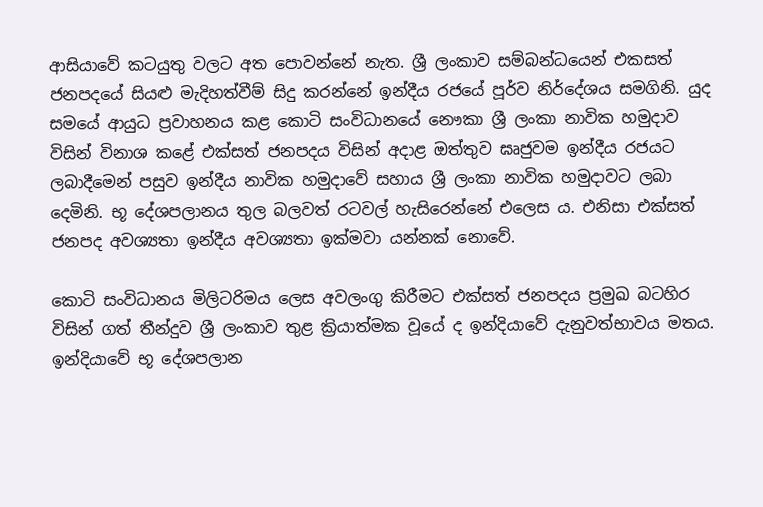ආසියාවේ කටයුතු වලට අත පොවන්නේ නැත. ශ්‍රී ලංකාව සම්බන්ධයෙන් එකසත් ජනපදයේ සියළු මැදිහත්වීම් සිදු කරන්නේ ඉන්දීය රජයේ පූර්ව නිර්දේශය සමගිනි. යුද සමයේ ආයුධ ප්‍රවාහනය කළ කොටි සංවිධානයේ නෞකා ශ්‍රී ලංකා නාවික හමුදාව විසින් විනාශ කළේ එක්සත් ජනපදය විසින් අදාළ ඔත්තුව ඝෘජුවම ඉන්දීය රජයට ලබාදීමෙන් පසුව ඉන්දීය නාවික හමුදාවේ සහාය ශ්‍රී ලංකා නාවික හමුදාවට ලබා දෙමිනි. භූ දේශපලානය තුල බලවත් රටවල් හැසිරෙන්නේ එලෙස ය. එනිසා එක්සත් ජනපද අවශ්‍යතා ඉන්දීය අවශ්‍යතා ඉක්මවා යන්නක් නොවේ.

කොටි සංවිධානය මිලිටරිමය ලෙස අවලංගු කිරීමට එක්සත් ජනපදය ප්‍රමුඛ බටහිර විසින් ගත් තීන්දුව ශ්‍රී ලංකාව තුළ ක්‍රියාත්මක වූයේ ද ඉන්දියාවේ දැනුවත්භාවය මතය. ඉන්දියාවේ භූ දේශපලාන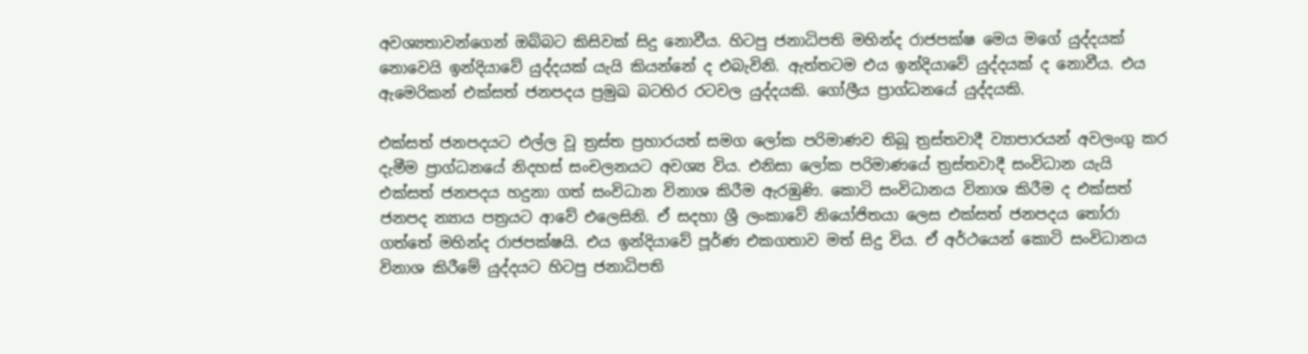අවශ්‍යතාවන්ගෙන් ඔබ්බට කිසිවක් සිදු නොවීය. හිටපු ජනාධිපති මහින්ද රාජපක්ෂ මෙය මගේ යුද්දයක් නොවෙයි ඉන්දියාවේ යුද්දයක් යැයි කියන්නේ ද එබැවිනි. ඇත්තටම එය ඉන්දියාවේ යුද්දයක් ද නොවීය. එය ඇමෙරිකන් එක්සත් ජනපදය ප්‍රමුඛ බටහිර රටවල යුද්දයකි. ගෝලීය ප්‍රාග්ධනයේ යුද්දයකි.

එක්සත් ජනපදයට එල්ල වූ ත්‍රස්ත ප්‍රහාරයත් සමග ලෝක පරිමාණව තිබූ ත්‍රස්තවාදී ව්‍යාපාරයන් අවලංගු කර දැමීම ප්‍රාග්ධනයේ නිදහස් සංචලනයට අවශ්‍ය විය. එනිසා ලෝක පරිමාණයේ ත්‍රස්තවාදී සංවිධාන යැයි එක්සත් ජනපදය හදුනා ගත් සංවිධාන විනාශ කිරීම ඇරඹුණි. කොටි සංවිධානය විනාශ කිරීම ද එක්සත් ජනපද න්‍යාය පත්‍රයට ආවේ එලෙසිනි. ඒ සදහා ශ්‍රී ලංකාවේ නියෝජිතයා ලෙස එක්සත් ජනපදය තෝරා ගත්තේ මහින්ද රාජපක්ෂයි. එය ඉන්දියාවේ පූර්ණ එකගතාව මත් සිදු විය. ඒ අර්ථයෙන් කොටි සංවිධානය විනාශ කිරීමේ යුද්දයට හිටපු ජනාධිපති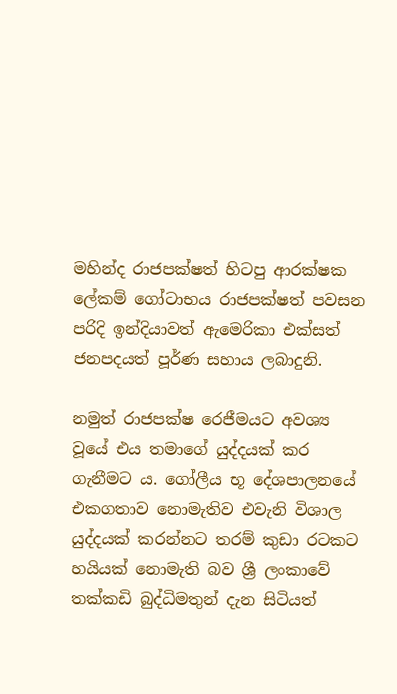මහින්ද රාජපක්ෂත් හිටපු ආරක්ෂක ලේකම් ගෝටාභය රාජපක්ෂත් පවසන පරිදි ඉන්දියාවත් ඇමෙරිකා එක්සත් ජනපදයත් පූර්ණ සහාය ලබාදුනි.

නමුත් රාජපක්ෂ රෙජීමයට අවශ්‍ය වූයේ එය තමාගේ යුද්දයක් කර ගැනීමට ය. ගෝලීය භූ දේශපාලනයේ එකගතාව නොමැතිව එවැනි විශාල යුද්දයක් කරන්නට තරම් කුඩා රටකට හයියක් නොමැති බව ශ්‍රී ලංකාවේ තක්කඩි බුද්ධිමතුන් දැන සිටියත්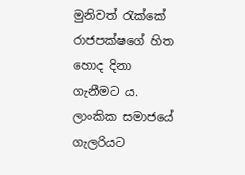මුනිවත් රැක්කේ රාජපක්ෂගේ හිත හොද දිනා ගැනීමට ය. ලාංකික සමාජයේ ගැලරියට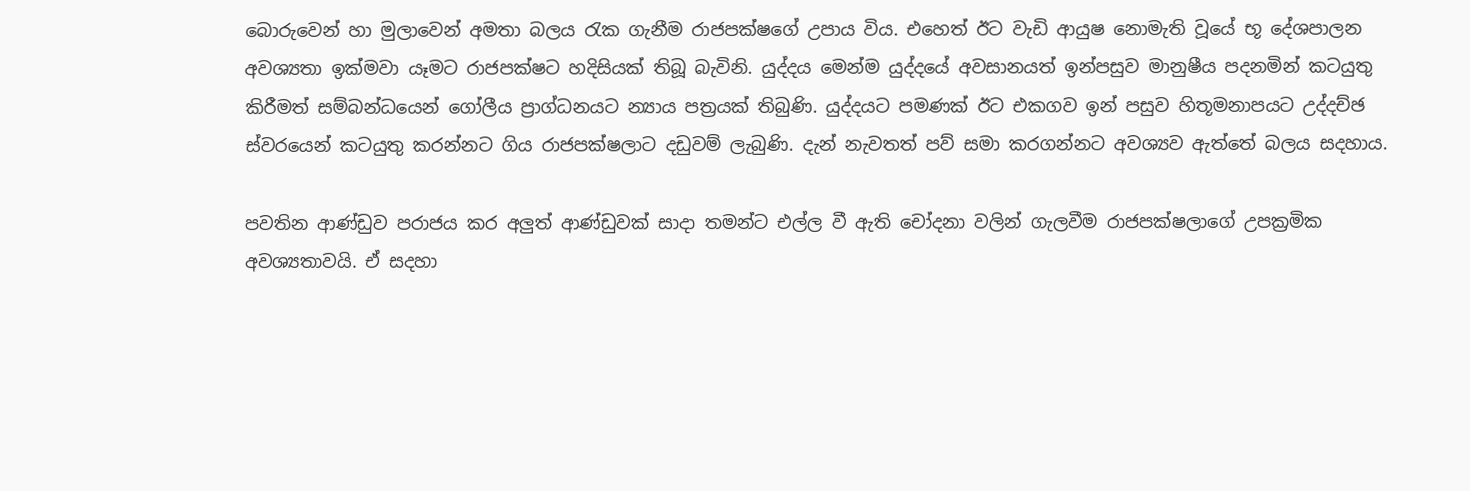බොරුවෙන් හා මුලාවෙන් අමතා බලය රැක ගැනීම රාජපක්ෂගේ උපාය විය. එහෙත් ඊට වැඩි ආයුෂ නොමැති වූයේ භූ දේශපාලන අවශ්‍යතා ඉක්මවා යෑමට රාජපක්ෂට හදිසියක් තිබූ බැවිනි. යුද්දය මෙන්ම යුද්දයේ අවසානයත් ඉන්පසුව මානුෂීය පදනමින් කටයුතු කිරීමත් සම්බන්ධයෙන් ගෝලීය ප්‍රාග්ධනයට න්‍යාය පත්‍රයක් තිබුණි. යුද්දයට පමණක් ඊට එකගව ඉන් පසුව හිතූමනාපයට උද්දච්ඡ ස්වරයෙන් කටයුතු කරන්නට ගිය රාජපක්ෂලාට දඩුවම් ලැබුණි. දැන් නැවතත් පව් සමා කරගන්නට අවශ්‍යව ඇත්තේ බලය සදහාය.

පවතින ආණ්ඩුව පරාජය කර අලුත් ආණ්ඩුවක් සාදා තමන්ට එල්ල වී ඇති චෝදනා වලින් ගැලවීම රාජපක්ෂලාගේ උපක්‍රමික අවශ්‍යතාවයි. ඒ සදහා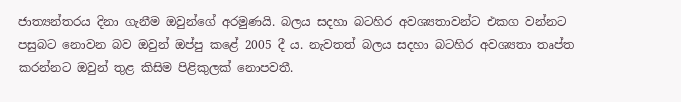ජාත්‍යන්තරය දිනා ගැනීම ඔවුන්ගේ අරමුණයි. බලය සදහා බටහිර අවශ්‍යතාවන්ට එකග වන්නට පසුබට නොවන බව ඔවුන් ඔප්පු කළේ 2005 දී ය. නැවතත් බලය සදහා බටහිර අවශ්‍යතා තෘප්ත කරන්නට ඔවුන් තුළ කිසිම පිළිකුලක් නොපවතී.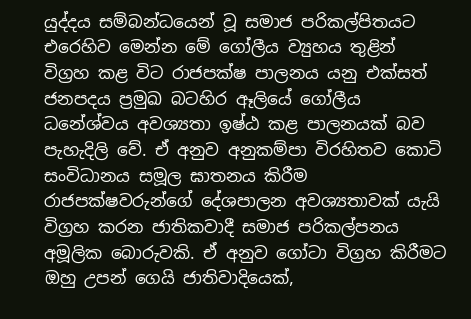යුද්දය සම්බන්ධයෙන් වූ සමාජ පරිකල්පිතයට එරෙහිව මෙන්න මේ ගෝලීය ව්‍යුහය තුළින් විග්‍රහ කළ විට රාජපක්ෂ පාලනය යනු එක්සත් ජනපදය ප්‍රමුඛ බටහිර ඈලියේ ගෝලීය ධනේශ්වය අවශ්‍යතා ඉෂ්ඨ කළ පාලනයක් බව පැහැදිලි වේ. ඒ අනුව අනුකම්පා විරහිතව කොටි සංවිධානය සමූල ඝාතනය කිරීම රාජපක්ෂවරුන්ගේ දේශපාලන අවශ්‍යතාවක් යැයි විග්‍රහ කරන ජාතිකවාදී සමාජ පරිකල්පනය අමූලික බොරුවකි. ඒ අනුව ගෝටා විග්‍රහ කිරීමට ඔහු උපන් ගෙයි ජාතිවාදියෙක්,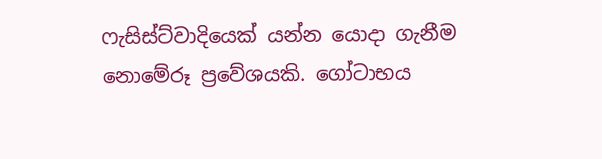ෆැසිස්ට්වාදියෙක් යන්න යොදා ගැනීම නොමේරූ ප්‍රවේශයකි. ගෝටාභය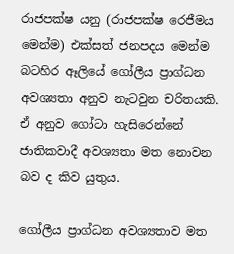රාජපක්ෂ යනු (රාජපක්ෂ රෙජීමය මෙන්ම) එක්සත් ජනපදය මෙන්ම බටහිර ඈලියේ ගෝලීය ප්‍රාග්ධන අවශ්‍යතා අනුව නැටවුන චරිතයකි. ඒ අනුව ගෝටා හැසිරෙන්නේ ජාතිකවාදී අවශ්‍යතා මත නොවන බව ද කිව යුතුය.

ගෝලීය ප්‍රාග්ධන අවශ්‍යතාව මත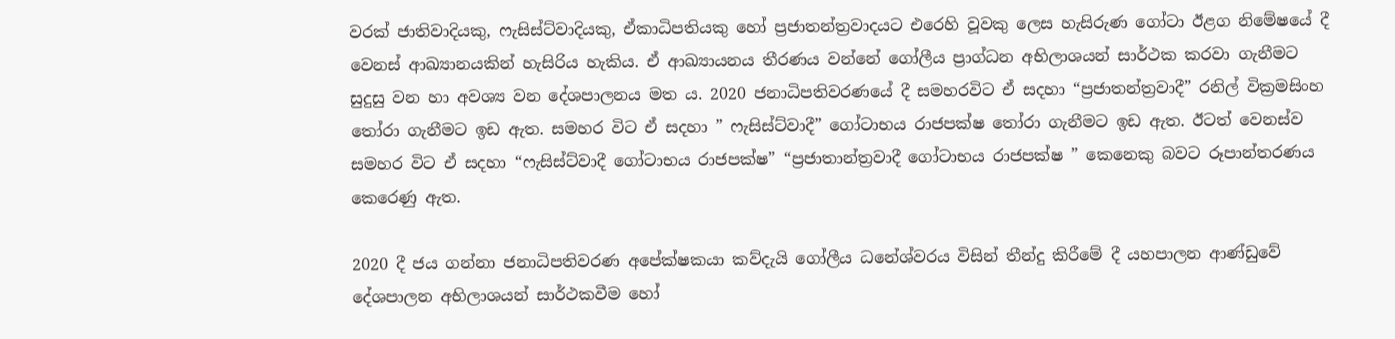වරක් ජාතිවාදියකු, ෆැසිස්ට්වාදියකු, ඒකාධිපතියකු හෝ ප්‍රජාතන්ත්‍රවාදයට එරෙහි වූවකු ලෙස හැසිරුණ ගෝටා ඊළග නිමේෂයේ දී වෙනස් ආඛ්‍යානයකින් හැසිරිය හැකිය. ඒ ආඛ්‍යායනය තීරණය වන්නේ ගෝලීය ප්‍රාග්ධන අභිලාශයන් සාර්ථක කරවා ගැනීමට සුදුසු වන හා අවශ්‍ය වන දේශපාලනය මත ය. 2020 ජනාධිපතිවරණයේ දී සමහරවිට ඒ සදහා “ප්‍රජාතන්ත්‍රවාදී” රනිල් වික්‍රමසිංහ තෝරා ගැනීමට ඉඩ ඇත. සමහර විට ඒ සදහා ” ෆැසිස්ට්වාදී” ගෝටාභය රාජපක්ෂ තෝරා ගැනීමට ඉඩ ඇත. ඊටත් වෙනස්ව සමහර විට ඒ සදහා “ෆැසිස්ට්වාදී ගෝටාභය රාජපක්ෂ” “ප්‍රජාතාන්ත්‍රවාදී ගෝටාභය රාජපක්ෂ ” කෙනෙකු බවට රූපාන්තරණය කෙරෙණු ඇත.

2020 දී ජය ගන්නා ජනාධිපතිවරණ අපේක්ෂකයා කව්දැයි ගෝලීය ධනේශ්වරය විසින් තීන්දු කිරීමේ දී යහපාලන ආණ්ඩුවේ දේශපාලන අභිලාශයන් සාර්ථකවීම හෝ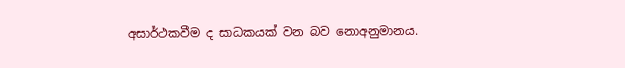අසාර්ථකවීම ද සාධකයක් වන බව නොඅනුමානය.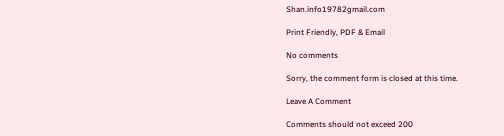Shan.info19782gmail.com

Print Friendly, PDF & Email

No comments

Sorry, the comment form is closed at this time.

Leave A Comment

Comments should not exceed 200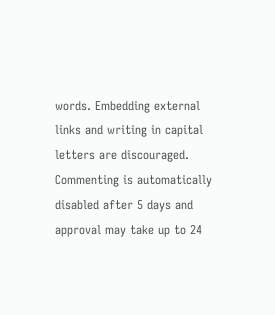words. Embedding external links and writing in capital letters are discouraged. Commenting is automatically disabled after 5 days and approval may take up to 24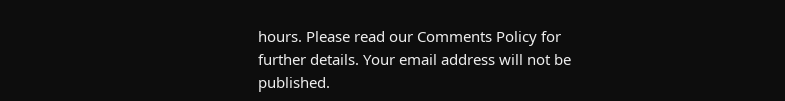hours. Please read our Comments Policy for further details. Your email address will not be published.